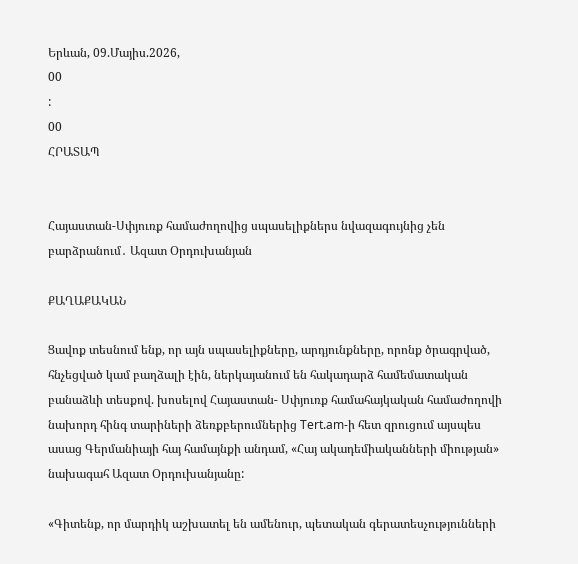Երևան, 09.Մայիս.2026,
00
:
00
ՀՐԱՏԱՊ


Հայաստան-Սփյուռք համաժողովից սպասելիքներս նվազագույնից չեն բարձրանում․ Ազատ Օրդուխանյան

ՔԱՂԱՔԱԿԱՆ

Ցավոք տեսնում ենք, որ այն սպասելիքները, արդյունքները, որոնք ծրագրված, հնչեցված կամ բաղձալի էին, ներկայանում են հակադարձ համեմատական բանաձևի տեսքով. խոսելով Հայաստան- Սփյուռք համահայկական համաժողովի նախորդ հինգ տարիների ձեռքբերումներից Tert.am-ի հետ զրուցում այսպես ասաց Գերմանիայի հայ համայնքի անդամ, «Հայ ակադեմիականների միության» նախագահ Ազատ Օրդուխանյանը:

«Գիտենք, որ մարդիկ աշխատել են ամենուր, պետական գերատեսչությունների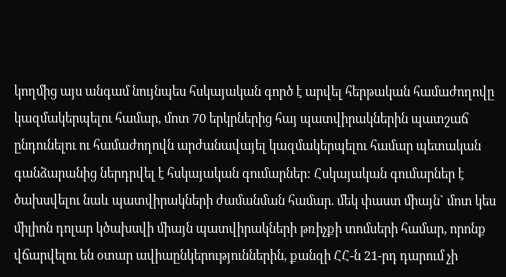կողմից այս անգամ նույնպես հսկայական գործ է արվել հերթական համաժողովը կազմակերպելու համար, մոտ 70 երկրներից հայ պատվիրակներին պատշաճ ընդունելու ու համաժողովն արժանավայել կազմակերպելու համար պետական գանձարանից ներդրվել է հսկայական գումարներ: Հսկայական գումարներ է ծախսվելու նաև պատվիրակների ժամանման համար. մեկ փաստ միայն` մոտ կես միլիոն դոլար կծախսվի միայն պատվիրակների թռիչքի տոմսերի համար, որոնք վճարվելու են օտար ավիաընկերություններին, քանզի ՀՀ-ն 21-րդ դարում չի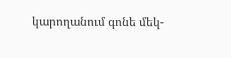կարողանում գոնե մեկ-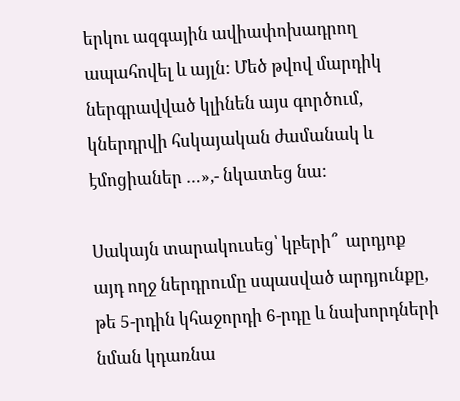երկու ազգային ավիափոխադրող ապահովել և այլն: Մեծ թվով մարդիկ ներգրավված կլինեն այս գործում, կներդրվի հսկայական ժամանակ և էմոցիաներ …»,- նկատեց նա:

Սակայն տարակուսեց՝ կբերի՞  արդյոք այդ ողջ ներդրումը սպասված արդյունքը, թե 5-րդին կհաջորդի 6-րդը և նախորդների նման կդառնա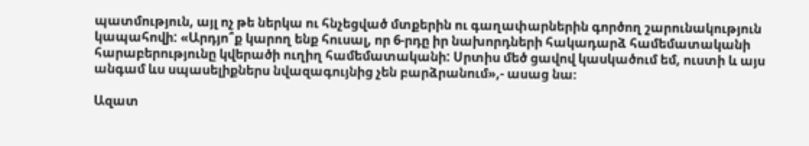պատմություն, այլ ոչ թե ներկա ու հնչեցված մտքերին ու գաղափարներին գործող շարունակություն կապահովի: «Արդյո՞ք կարող ենք հուսալ, որ 6-րդը իր նախորդների հակադարձ համեմատականի հարաբերությունը կվերածի ուղիղ համեմատականի: Սրտիս մեծ ցավով կասկածում եմ, ուստի և այս անգամ ևս սպասելիքներս նվազագույնից չեն բարձրանում»,- ասաց նա։

Ազատ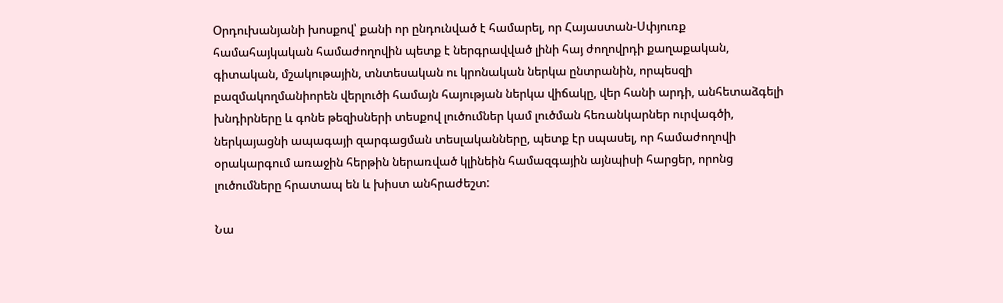Օրդուխանյանի խոսքով՝ քանի որ ընդունված է համարել, որ Հայաստան-Սփյուռք համահայկական համաժողովին պետք է ներգրավված լինի հայ ժողովրդի քաղաքական, գիտական, մշակութային, տնտեսական ու կրոնական ներկա ընտրանին, որպեսզի բազմակողմանիորեն վերլուծի համայն հայության ներկա վիճակը, վեր հանի արդի, անհետաձգելի խնդիրները և գոնե թեզիսների տեսքով լուծումներ կամ լուծման հեռանկարներ ուրվագծի, ներկայացնի ապագայի զարգացման տեսլականները, պետք էր սպասել, որ համաժողովի օրակարգում առաջին հերթին ներառված կլինեին համազգային այնպիսի հարցեր, որոնց լուծումները հրատապ են և խիստ անհրաժեշտ:

Նա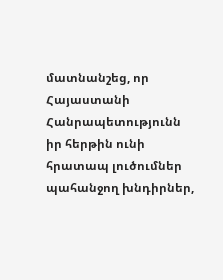մատնանշեց, որ Հայաստանի Հանրապետությունն իր հերթին ունի հրատապ լուծումներ պահանջող խնդիրներ,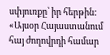սփյուռքը՝ իր հերթին: «Այսօր Հայաստանում հայ ժողովրդի համար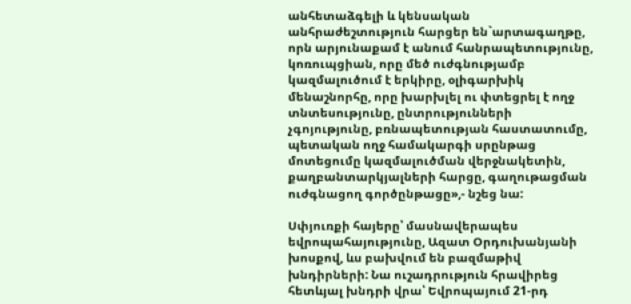անհետաձգելի և կենսական անհրաժեշտություն հարցեր են`արտագաղթը, որն արյունաքամ է անում հանրապետությունը, կոռուպցիան, որը մեծ ուժգնությամբ կազմալուծում է երկիրը, օլիգարխիկ մենաշնորհը, որը խարխլել ու փտեցրել է ողջ տնտեսությունը, ընտրությունների չգոյությունը, բռնապետության հաստատումը, պետական ողջ համակարգի սրընթաց մոտեցումը կազմալուծման վերջնակետին, քաղբանտարկյալների հարցը, գաղութացման ուժգնացող գործընթացը»,- նշեց նա:

Սփյուռքի հայերը՝ մասնավերապես եվրոպահայությունը, Ազատ Օրդուխանյանի խոսքով, ևս բախվում են բազմաթիվ խնդիրների: Նա ուշադրություն հրավիրեց հետևյալ խնդրի վրա՝ Եվրոպայում 21-րդ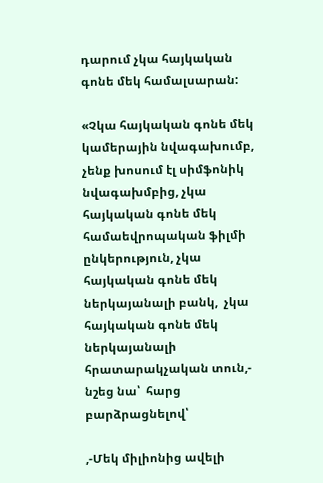դարում չկա հայկական գոնե մեկ համալսարան:

«Չկա հայկական գոնե մեկ կամերային նվագախումբ, չենք խոսում էլ սիմֆոնիկ նվագախմբից, չկա հայկական գոնե մեկ համաեվրոպական ֆիլմի ընկերություն, չկա հայկական գոնե մեկ ներկայանալի բանկ,  չկա հայկական գոնե մեկ ներկայանալի հրատարակչական տուն,- նշեց նա՝  հարց բարձրացնելով՝

,-Մեկ միլիոնից ավելի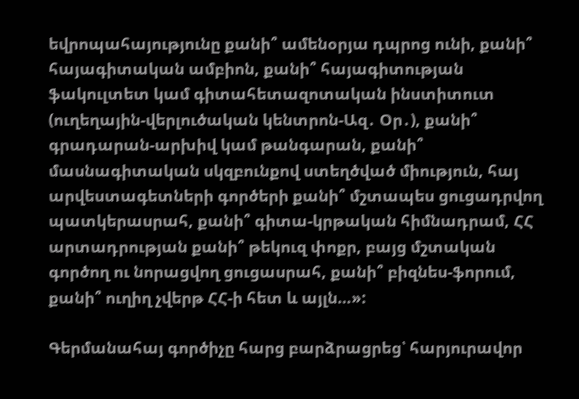եվրոպահայությունը քանի՞ ամենօրյա դպրոց ունի, քանի՞ հայագիտական ամբիոն, քանի՞ հայագիտության ֆակուլտետ կամ գիտահետազոտական ինստիտուտ (ուղեղային-վերլուծական կենտրոն-Ազ․ Օր․), քանի՞ գրադարան-արխիվ կամ թանգարան, քանի՞ մասնագիտական սկզբունքով ստեղծված միություն, հայ արվեստագետների գործերի քանի՞ մշտապես ցուցադրվող պատկերասրահ, քանի՞ գիտա-կրթական հիմնադրամ, ՀՀ արտադրության քանի՞ թեկուզ փոքր, բայց մշտական գործող ու նորացվող ցուցասրահ, քանի՞ բիզնես-ֆորում, քանի՞ ուղիղ չվերթ ՀՀ-ի հետ և այլն…»:

Գերմանահայ գործիչը հարց բարձրացրեց՝ հարյուրավոր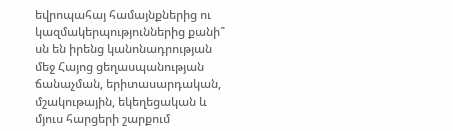եվրոպահայ համայնքներից ու կազմակերպություններից քանի՞ սն են իրենց կանոնադրության մեջ Հայոց ցեղասպանության ճանաչման, երիտասարդական, մշակութային, եկեղեցական և մյուս հարցերի շարքում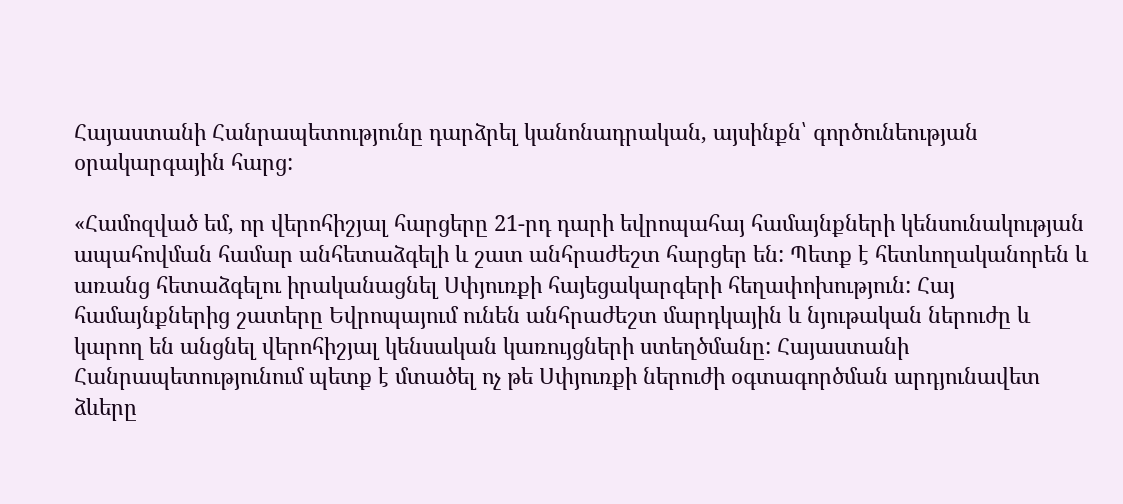Հայաստանի Հանրապետությունը դարձրել կանոնադրական, այսինքն՝ գործունեության օրակարգային հարց:

«Համոզված եմ, որ վերոհիշյալ հարցերը 21-րդ դարի եվրոպահայ համայնքների կենսունակության ապահովման համար անհետաձգելի և շատ անհրաժեշտ հարցեր են: Պետք է հետևողականորեն և առանց հետաձգելու իրականացնել Սփյուռքի հայեցակարգերի հեղափոխություն: Հայ համայնքներից շատերը Եվրոպայում ունեն անհրաժեշտ մարդկային և նյութական ներուժը և կարող են անցնել վերոհիշյալ կենսական կառույցների ստեղծմանը: Հայաստանի Հանրապետությունում պետք է մտածել ոչ թե Սփյուռքի ներուժի օգտագործման արդյունավետ ձևերը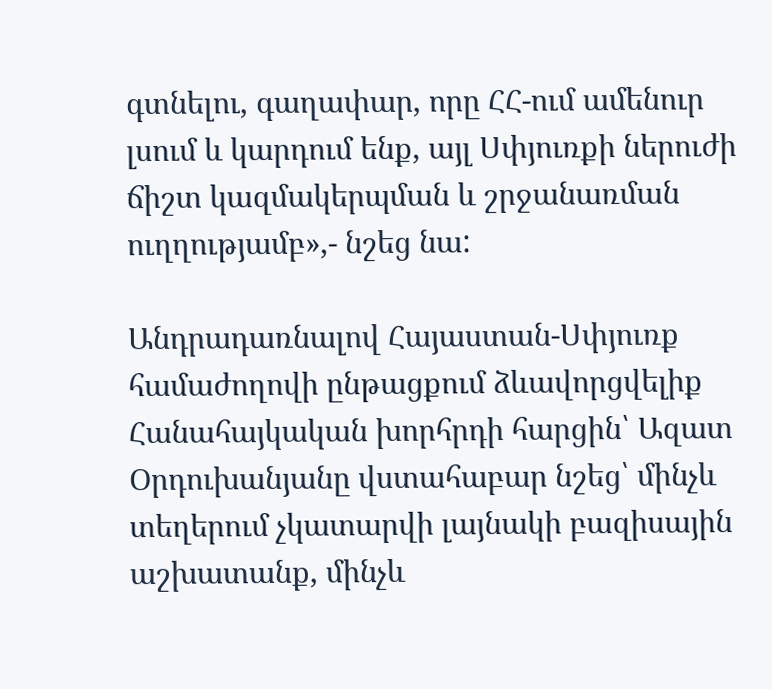գտնելու, գաղափար, որը ՀՀ-ում ամենուր լսում և կարդում ենք, այլ Սփյուռքի ներուժի ճիշտ կազմակերպման և շրջանառման ուղղությամբ»,- նշեց նա:

Անդրադառնալով Հայաստան-Սփյուռք համաժողովի ընթացքում ձևավորցվելիք Հանահայկական խորհրդի հարցին՝ Ազատ Օրդուխանյանը վստահաբար նշեց՝ մինչև տեղերում չկատարվի լայնակի բազիսային աշխատանք, մինչև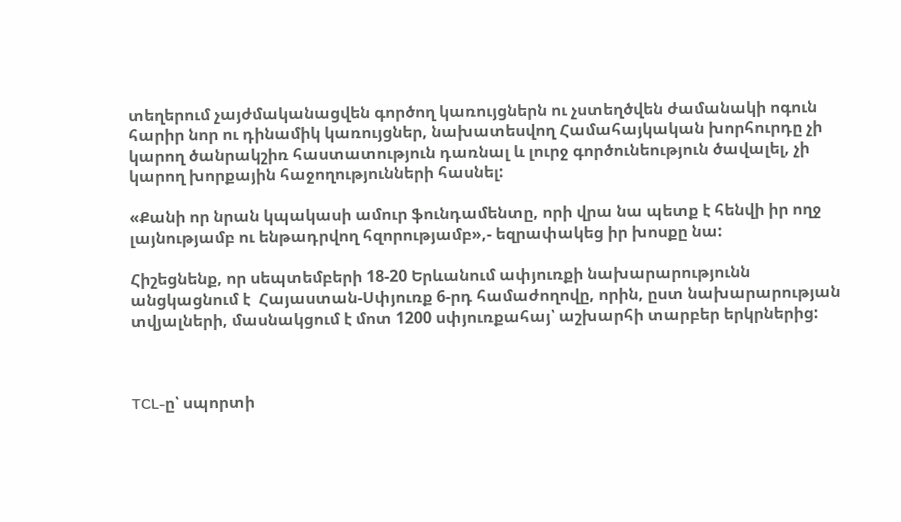տեղերում չայժմականացվեն գործող կառույցներն ու չստեղծվեն ժամանակի ոգուն հարիր նոր ու դինամիկ կառույցներ, նախատեսվող Համահայկական խորհուրդը չի կարող ծանրակշիռ հաստատություն դառնալ և լուրջ գործունեություն ծավալել, չի կարող խորքային հաջողությունների հասնել:

«Քանի որ նրան կպակասի ամուր ֆունդամենտը, որի վրա նա պետք է հենվի իր ողջ լայնությամբ ու ենթադրվող հզորությամբ»,- եզրափակեց իր խոսքը նա:

Հիշեցնենք, որ սեպտեմբերի 18-20 Երևանում ափյուռքի նախարարությունն անցկացնում է  Հայաստան-Սփյուռք 6-րդ համաժողովը, որին, ըստ նախարարության տվյալների, մասնակցում է մոտ 1200 սփյուռքահայ՝ աշխարհի տարբեր երկրներից:



TCL-ը՝ սպորտի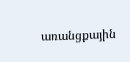առանցքային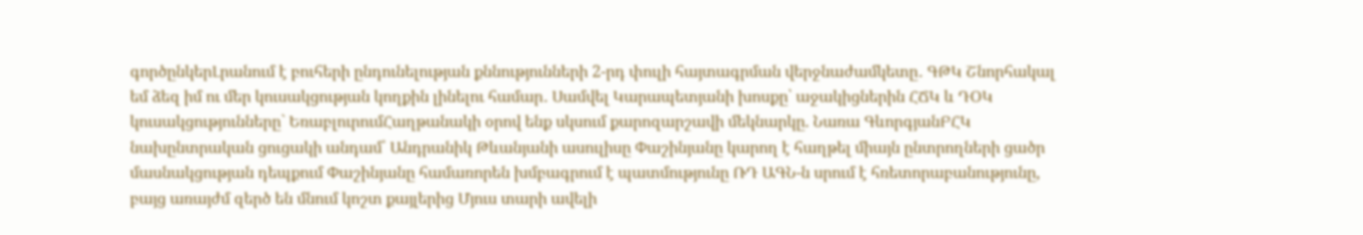գործընկերԼրանում է բուհերի ընդունելության քննությունների 2-րդ փուլի հայտագրման վերջնաժամկետը․ ԳԹԿ Շնորհակալ եմ ձեզ իմ ու մեր կուսակցության կողքին լինելու համար․ Սամվել Կարապետյանի խոսքը՝ աջակիցներին ՀՃԿ և ԴՕԿ կուսակցությունները` ԵռաբլուրումՀաղթանակի օրով ենք սկսում քարոզարշավի մեկնարկը. Նառա ԳևորգյանԲՀԿ նախընտրական ցուցակի անդամ՝ Անդրանիկ Թևանյանի ասուլիսը Փաշինյանը կարող է հաղթել միայն ընտրողների ցածր մասնակցության դեպքում Փաշինյանը համառորեն խմբագրում է պատմությունը ՌԴ ԱԳՆ-ն սրում է հռետորաբանությունը, բայց առայժմ զերծ են մնում կոշտ քայլերից Մյուս տարի ավելի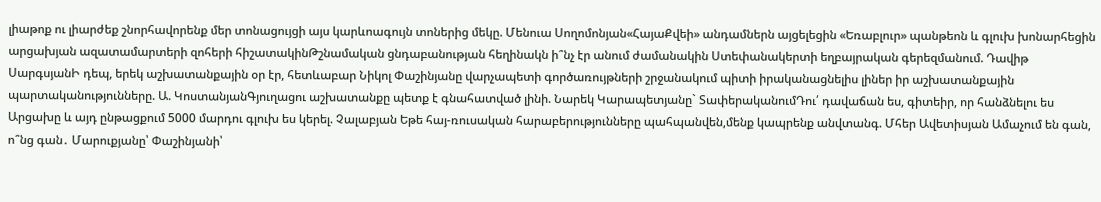լիաթոք ու լիարժեք շնորհավորենք մեր տոնացույցի այս կարևոագույն տոներից մեկը. Մենուա Սողոմոնյան«ՀայաՔվեի» անդամներն այցելեցին «Եռաբլուր» պանթեոն և գլուխ խոնարհեցին արցախյան ազատամարտերի զոհերի հիշատակինԹշնամական ցնդաբանության հեղինակն ի՞նչ էր անում ժամանակին Ստեփանակերտի եղբայրական գերեզմանում. Դավիթ ՍարգսյանԻ դեպ, երեկ աշխատանքային օր էր, հետևաբար Նիկոլ Փաշինյանը վարչապետի գործառույթների շրջանակում պիտի իրականացնելիս լիներ իր աշխատանքային պարտականությունները. Ա. ԿոստանյանԳյուղացու աշխատանքը պետք է գնահատված լինի. Նարեկ Կարապետյանը` ՏափերականումԴու՛ դավաճան ես, գիտեիր, որ հանձնելու ես Արցախը և այդ ընթացքում 5000 մարդու գլուխ ես կերել. Չալաբյան Եթե հայ-ռուսական հարաբերությունները պահպանվեն,մենք կապրենք անվտանգ. Մհեր Ավետիսյան Ամաչում են գան, ո՞նց գան․ Մարուքյանը՝ Փաշինյանի՝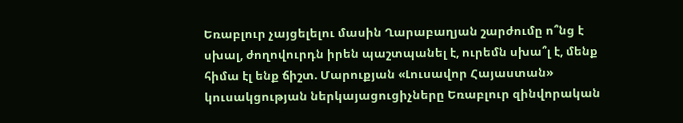Եռաբլուր չայցելելու մասին Ղարաբաղյան շարժումը ո՞նց է սխալ, ժողովուրդն իրեն պաշտպանել է, ուրեմն սխա՞լ է, մենք հիմա էլ ենք ճիշտ. Մարուքյան «Լուսավոր Հայաստան» կուսակցության ներկայացուցիչները Եռաբլուր զինվորական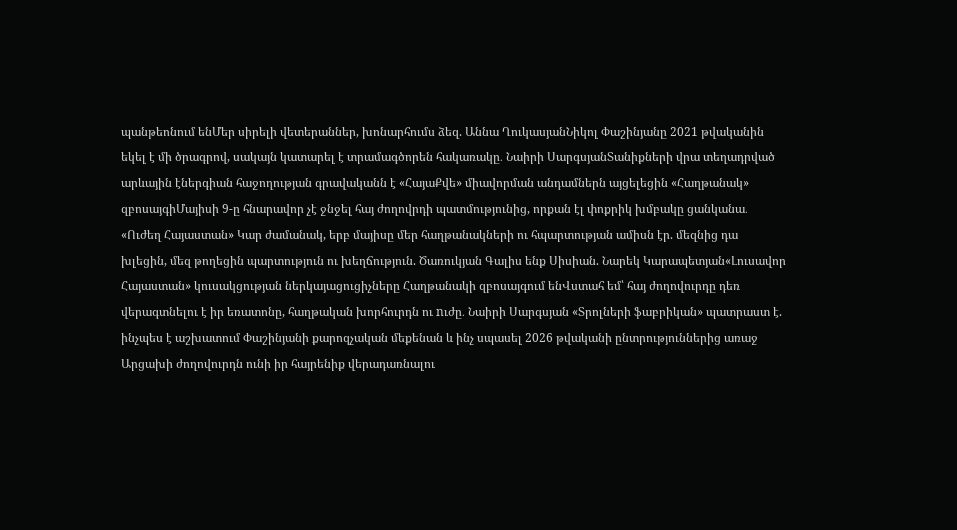պանթեոնում ենՄեր սիրելի վետերաններ, խոնարհումս ձեզ. Աննա ՂուկասյանՆիկոլ Փաշինյանը 2021 թվականին եկել է մի ծրագրով, սակայն կատարել է տրամագծորեն հակառակը․ Նաիրի ՍարգսյանՏանիքների վրա տեղադրված արևային էներգիան հաջողության գրավականն է «ՀայաՔվե» միավորման անդամներն այցելեցին «Հաղթանակ» զբոսայգիՄայիսի 9-ը հնարավոր չէ ջնջել հայ ժողովրդի պատմությունից, որքան էլ փոքրիկ խմբակը ցանկանա․ «Ուժեղ Հայաստան» Կար ժամանակ, երբ մայիսը մեր հաղթանակների ու հպարտության ամիսն էր. մեզնից դա խլեցին, մեզ թողեցին պարտություն ու խեղճություն. Ծառուկյան Գալիս ենք Սիսիան. Նարեկ Կարապետյան«Լուսավոր Հայաստան» կուսակցության ներկայացուցիչները Հաղթանակի զբոսայգում ենՎստահ եմ՝ հայ ժողովուրդը դեռ վերագտնելու է իր եռատոնը, հաղթական խորհուրդն ու nւժը․ Նաիրի Սարգսյան «Տրոլների ֆաբրիկան» պատրաստ է. ինչպես է աշխատում Փաշինյանի քարոզչական մեքենան և ինչ սպասել 2026 թվականի ընտրություններից առաջ Արցախի ժողովուրդն ունի իր հայրենիք վերադառնալու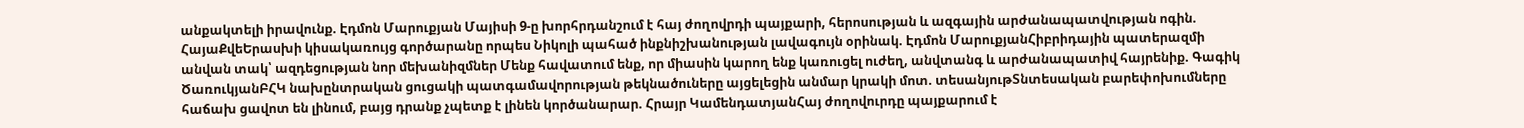անքակտելի իրավունք. Էդմոն Մարուքյան Մայիսի 9-ը խորհրդանշում է հայ ժողովրդի պայքարի, հերոսության և ազգային արժանապատվության ոգին. ՀայաՔվեԵրասխի կիսակառույց գործարանը որպես Նիկոլի պահած ինքնիշխանության լավագույն օրինակ. Էդմոն ՄարուքյանՀիբրիդային պատերազմի անվան տակ՝ ազդեցության նոր մեխանիզմներ Մենք հավատում ենք, որ միասին կարող ենք կառուցել ուժեղ, անվտանգ և արժանապատիվ հայրենիք. Գագիկ ԾառուկյանԲՀԿ նախընտրական ցուցակի պատգամավորության թեկնածուները այցելեցին անմար կրակի մոտ. տեսանյութՏնտեսական բարեփոխումները հաճախ ցավոտ են լինում, բայց դրանք չպետք է լինեն կործանարար. Հրայր ԿամենդատյանՀայ ժողովուրդը պայքարում է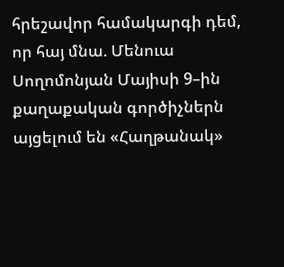հրեշավոր համակարգի դեմ, որ հայ մնա. Մենուա Սողոմոնյան Մայիսի 9–ին քաղաքական գործիչներն այցելում են «Հաղթանակ»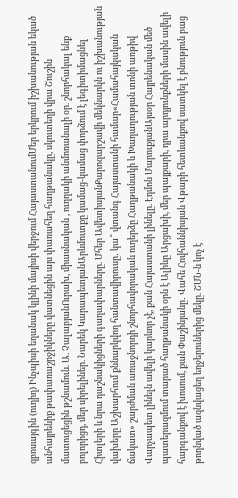զբոսայգին (ուղիղ) Ինչպիսի եղանակ կլինի մայիսի վերջում ՀայաստանումՄեր երկրում իշխանության եկած անհայրենիք թափառաշրջիկները վատնեցին այս փառահեղ հաղթանակը, սկուտեղի վրա Շուշին մատուցեցին թշնամուն. Ա. ՉալաբյանՈւրախ, միասնական , ուղղակի անմոռանալի օր. շնորհակալ ենք բոլորիցդ, մեր սիրելիներ. Նարեկ ԿարապետյանԱրևմուտքը կամաց-կամաց փորձում է լեգիտիմացնել Հիտլերի և նրա դաշնակիցների գաղափարները. Մհեր ԱվետիսյանՔարոզարշավի մեկնարկն ու իշխանության վախերը Աշխարհում քննարկվող հանտավիրուսը․ կա՞ վտանգ Հայաստանի համար«Համահայկական ճակատ» շարժման առաջնորդի շնորհավորական ուղերձը Հաղթանակի և Խաղաղության տոնի առթիվ Վարչապետ լինելն ավելի կարևոր չէ, քան Հայաստանի լինելը. Էդմոն ՄարուքյանԱյսօր Հայրենական մեծ պատերազմում տարած հաղթանակի օրն է Ալիևը Արցախի, մեր պայքարի, դրա արդյունքների մասին ավելի հարգանքով է խոսում, քան Փաշինյանը․ Վահե Հովհաննիսյան Վթարի հետևանքով սատկել է բնություն բաց թողնված ազնվացեղ եղջերուներից մեկը. ՇՄՆ-ն կոչ է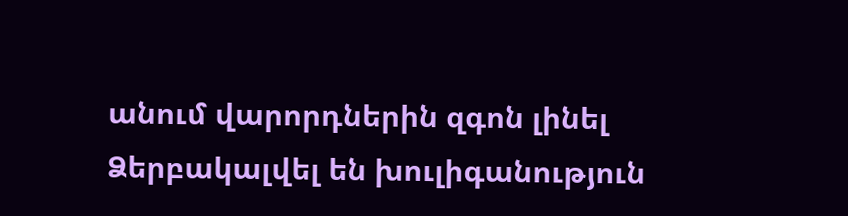անում վարորդներին զգոն լինել Ձերբակալվել են խուլիգանություն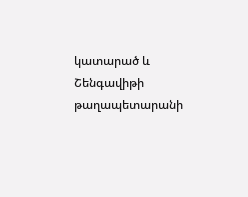կատարած և Շենգավիթի թաղապետարանի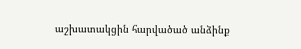աշխատակցին հարվածած անձինք